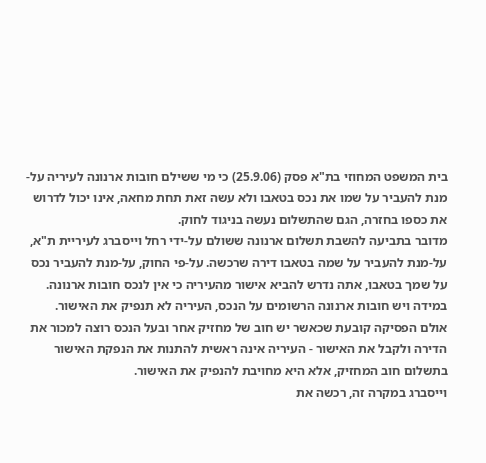בית המשפט המחוזי בת"א פסק (25.9.06) כי מי ששילם חובות ארנונה לעיריה על-מנת להעביר על שמו את נכס בטאבו ולא עשה זאת תחת מחאה, אינו יכול לדרוש את כספו בחזרה, הגם שהתשלום נעשה בניגוד לחוק.
מדובר בתביעה להשבת תשלום ארנונה ששולם על-ידי רחל וייסברג לעיריית ת"א, על-מנת להעביר על שמה בטאבו דירה שרכשה. על-פי החוק, על-מנת להעביר נכס על שמך בטאבו, אתה נדרש להביא אישור מהעיריה כי אין לנכס חובות ארנונה. במידה ויש חובות ארנונה הרשומים על הנכס, העיריה לא תנפיק את האישור.
אולם הפסיקה קובעת שכאשר יש חוב של מחזיק אחר ובעל הנכס רוצה למכור את הדירה ולקבל את האישור - העיריה אינה ראשית להתנות את הנפקת האישור בתשלום חוב המחזיק, אלא היא מחויבת להנפיק את האישור.
וייסברג במקרה זה, רכשה את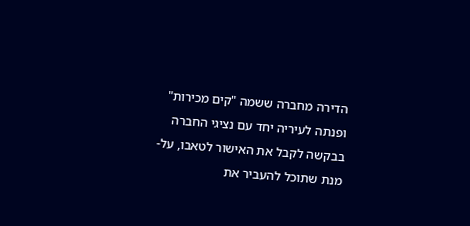הדירה מחברה ששמה "קים מכירות" ופנתה לעיריה יחד עם נציגי החברה בבקשה לקבל את האישור לטאבו, על-מנת שתוכל להעביר את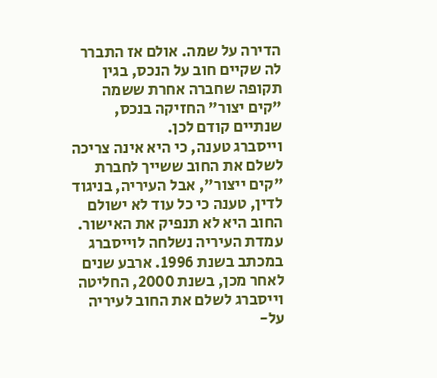הדירה על שמה. אולם אז התברר לה שקיים חוב על הנכס, בגין תקופה שחברה אחרת ששמה "קים יצור" החזיקה בנכס, שנתיים קודם לכן.
וייסברג טענה, כי היא אינה צריכה לשלם את החוב ששייך לחברת "קים ייצור", אבל העיריה, בניגוד לדין, טענה כי כל עוד לא ישולם החוב היא לא תנפיק את האישור.
עמדת העיריה נשלחה לוייסברג במכתב בשנת 1996. ארבע שנים לאחר מכן, בשנת 2000, החליטה וייסברג לשלם את החוב לעיריה על-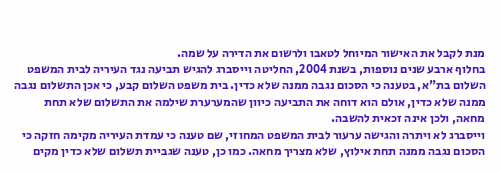מנת לקבל את האישור המיוחל לטאבו ולרשום את הדירה על שמה.
בחלוף ארבע שנים נוספות, בשנת 2004, החליטה וייסברג להגיש תביעה נגד העיריה לבית המשפט השלום בת"א, בטענה כי הסכום נגבה ממנה שלא כדין. בית משפט השלום קבע, כי אכן התשלום נגבה ממנה שלא כדין, אולם הוא דוחה את התביעה כיוון שהמערערת שילמה את התשלום שלא תחת מחאה, ולכן אינה זכאית להשבה.
וייסברג לא ויתרה והגישה ערעור לבית המשפט המחוזי, שם טענה כי עמדת העיריה מקימה חזקה כי הסכום נגבה ממנה תחת אילוץ, שלא מצריך מחאה. כמו כן, טענה שגביית תשלום שלא כדין מקים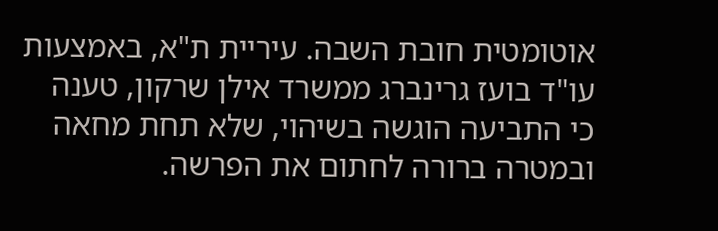אוטומטית חובת השבה. עיריית ת"א, באמצעות עו"ד בועז גרינברג ממשרד אילן שרקון, טענה כי התביעה הוגשה בשיהוי, שלא תחת מחאה ובמטרה ברורה לחתום את הפרשה.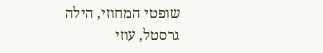שופטי המחוזי, הילה גרסטל, עוזי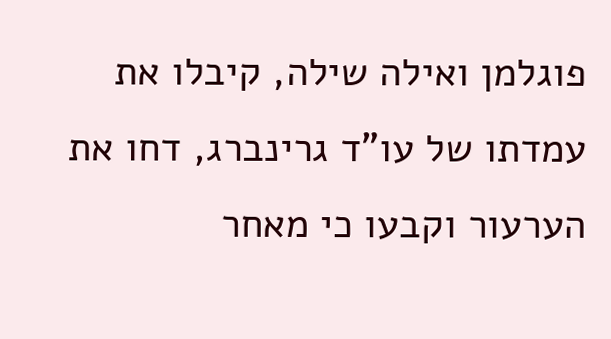פוגלמן ואילה שילה, קיבלו את עמדתו של עו"ד גרינברג, דחו את הערעור וקבעו כי מאחר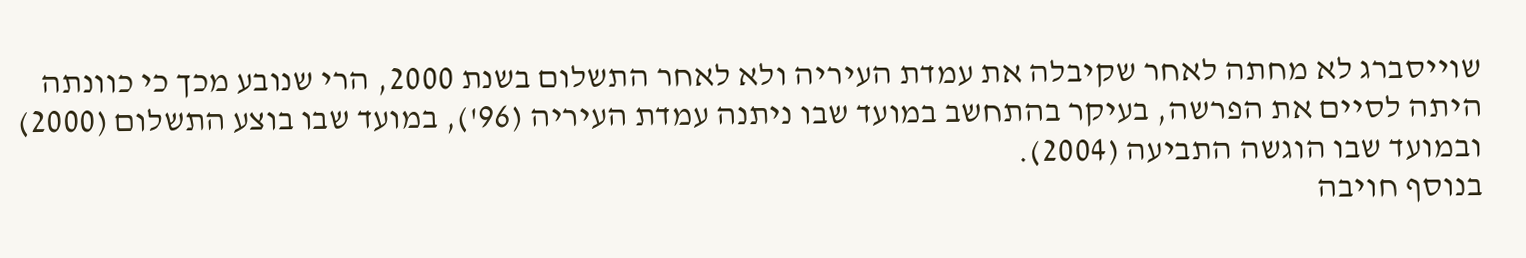שוייסברג לא מחתה לאחר שקיבלה את עמדת העיריה ולא לאחר התשלום בשנת 2000, הרי שנובע מכך כי כוונתה היתה לסיים את הפרשה, בעיקר בהתחשב במועד שבו ניתנה עמדת העיריה (96'), במועד שבו בוצע התשלום (2000) ובמועד שבו הוגשה התביעה (2004).
בנוסף חויבה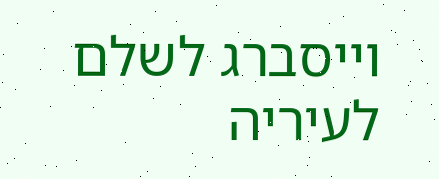וייסברג לשלם לעיריה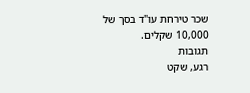שכר טירחת עו"ד בסך של 10,000 שקלים.
תגובות
רגע, שקט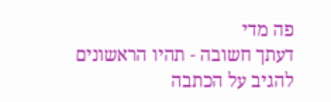פה מדי
דעתך חשובה - תהיו הראשונים להגיב על הכתבה